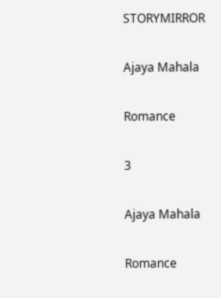STORYMIRROR

Ajaya Mahala

Romance

3

Ajaya Mahala

Romance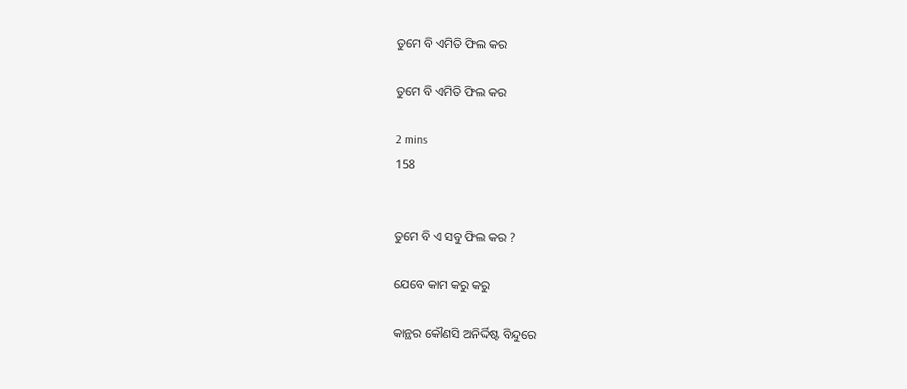ତୁମେ ବି ଏମିତି ଫିଲ କର

ତୁମେ ବି ଏମିତି ଫିଲ କର

2 mins
158


ତୁମେ ବି ଏ ସବୁ ଫିଲ କର ?

ଯେବେ କାମ କରୁ କରୁ

କାନ୍ଥର କୌଣସି ଅନିର୍ଦ୍ଦିଷ୍ଟ ବିନ୍ଦୁରେ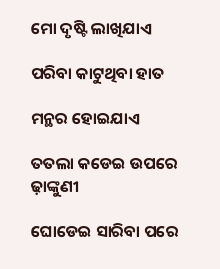ମୋ ଦୃଷ୍ଟି ଲାଖିଯାଏ

ପରିବା କାଟୁଥିବା ହାତ

ମନ୍ଥର ହୋଇଯାଏ

ତତଲା କଡେଇ ଉପରେ ଢ଼ାଙ୍କୁଣୀ

ଘୋଡେଇ ସାରିବା ପରେ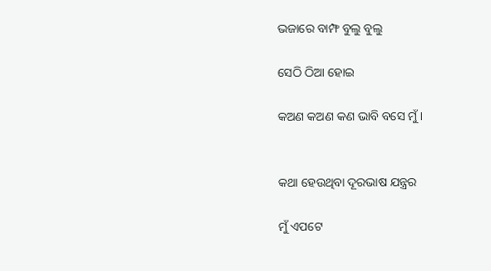ଭଜାରେ ବାମ୍ଫ ବୁଲୁ ବୁଲୁ

ସେଠି ଠିଆ ହୋଇ

କଅଣ କଅଣ କଣ ଭାବି ବସେ ମୁଁ ।


କଥା ହେଉଥିବା ଦୂରଭାଷ ଯନ୍ତ୍ରର

ମୁଁ ଏପଟେ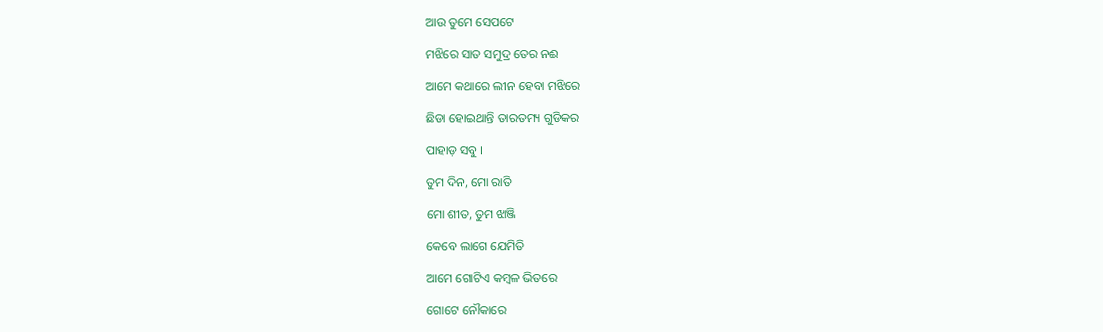ଆଉ ତୁମେ ସେପଟେ

ମଝିରେ ସାତ ସମୁଦ୍ର ତେର ନଈ

ଆମେ କଥାରେ ଲୀନ ହେବା ମଝିରେ

ଛିଡା ହୋଇଥାନ୍ତି ତାରତମ୍ୟ ଗୁଡିକର

ପାହାଡ଼ ସବୁ ।

ତୁମ ଦିନ, ମୋ ରାତି

ମୋ ଶୀତ, ତୁମ ଝାଞ୍ଜି

କେବେ ଲାଗେ ଯେମିତି

ଆମେ ଗୋଟିଏ କମ୍ବଳ ଭିତରେ

ଗୋଟେ ନୌକାରେ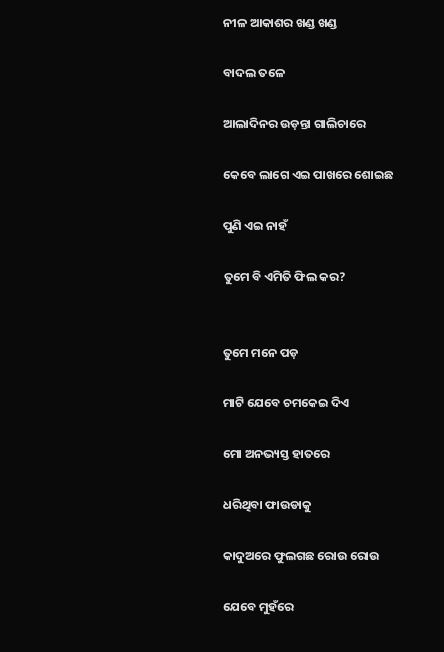ନୀଳ ଆକାଶର ଖଣ୍ଡ ଖଣ୍ଡ

ବାଦଲ ତଳେ

ଆଲାଦିନର ଉଡ଼ନ୍ତା ଗାଲିଚାରେ

କେବେ ଲାଗେ ଏଇ ପାଖରେ ଶୋଇଛ

ପୁଣି ଏଇ ନାହଁ

ତୁମେ ବି ଏମିତି ଫିଲ କର?


ତୁମେ ମନେ ପଡ଼

ମାଟି ଯେବେ ଚମକେଇ ଦିଏ

ମୋ ଅନଭ୍ୟସ୍ତ ହାତରେ

ଧରିଥିବା ଫାଉଡାକୁ

କାଦୁଅରେ ଫୁଲଗଛ ରୋଉ ରୋଉ

ଯେବେ ମୁହଁରେ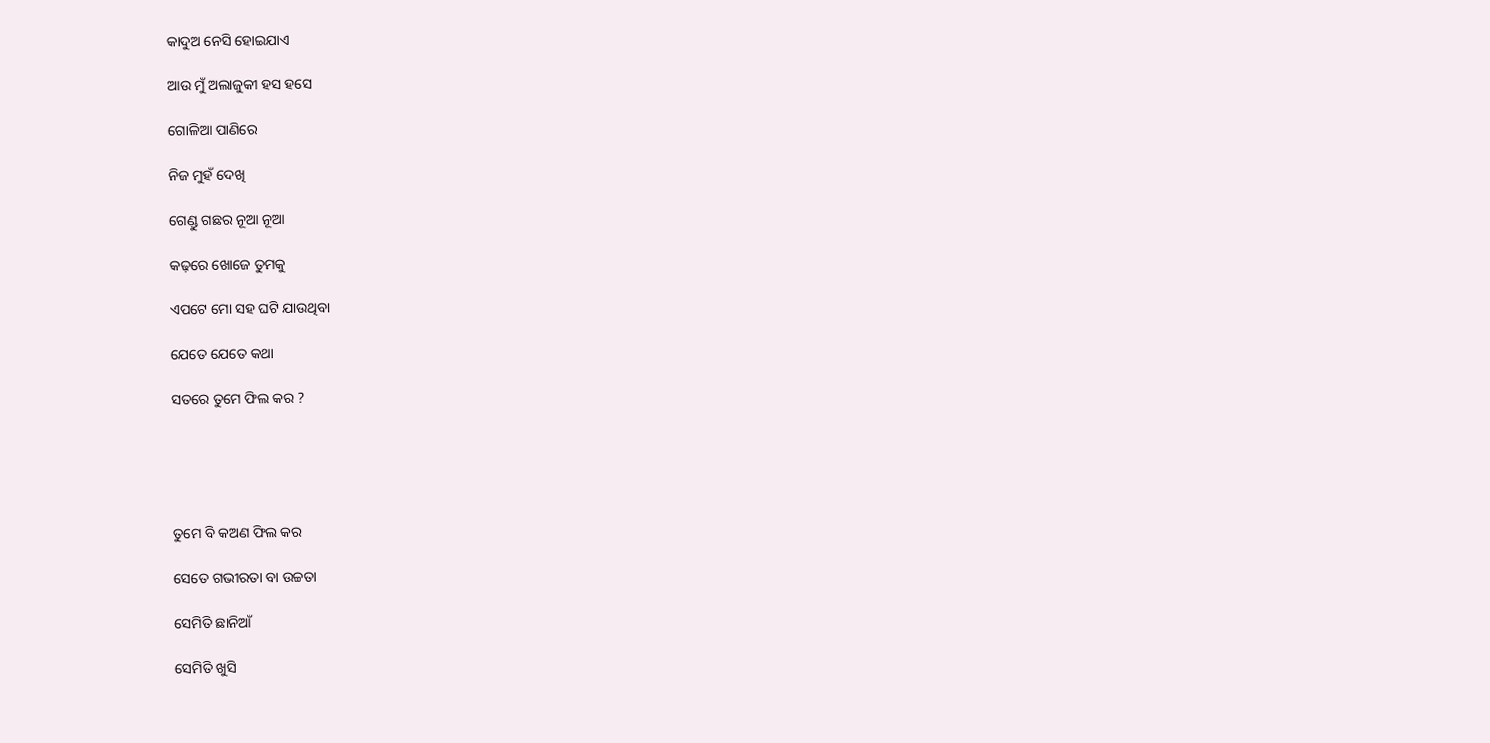କାଦୁଅ ନେସି ହୋଇଯାଏ

ଆଉ ମୁଁ ଅଲାଜୁକୀ ହସ ହସେ

ଗୋଳିଆ ପାଣିରେ

ନିଜ ମୁହଁ ଦେଖି

ଗେଣ୍ଡୁ ଗଛର ନୂଆ ନୂଆ

କଢ଼ରେ ଖୋଜେ ତୁମକୁ

ଏପଟେ ମୋ ସହ ଘଟି ଯାଉଥିବା

ଯେତେ ଯେତେ କଥା

ସତରେ ତୁମେ ଫିଲ କର ?





ତୁମେ ବି କଅଣ ଫିଲ କର

ସେତେ ଗଭୀରତା ବା ଉଚ୍ଚତା

ସେମିତି ଛାନିଆଁ

ସେମିତି ଖୁସି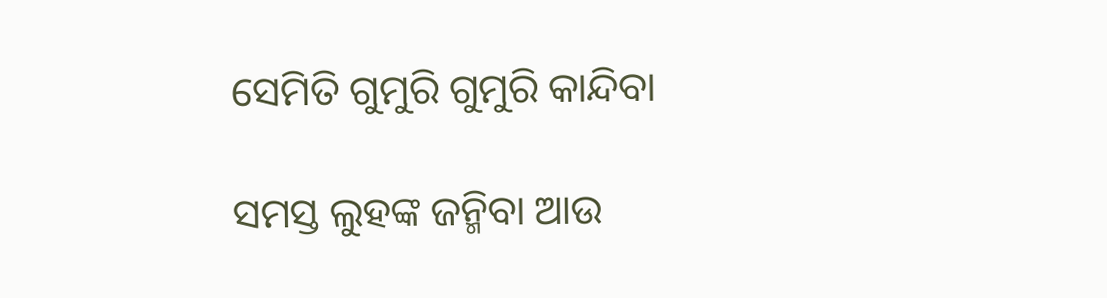ସେମିତି ଗୁମୁରି ଗୁମୁରି କାନ୍ଦିବା

ସମସ୍ତ ଲୁହଙ୍କ ଜନ୍ମିବା ଆଉ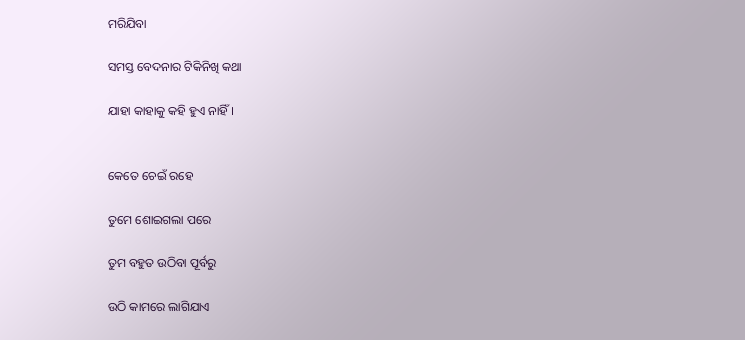ମରିଯିବା

ସମସ୍ତ ବେଦନାର ଟିକିନିଖି କଥା

ଯାହା କାହାକୁ କହି ହୁଏ ନାହିଁ ।


କେତେ ଚେଇଁ ରହେ

ତୁମେ ଶୋଇଗଲା ପରେ

ତୁମ ବହୁତ ଉଠିବା ପୂର୍ବରୁ

ଉଠି କାମରେ ଲାଗିଯାଏ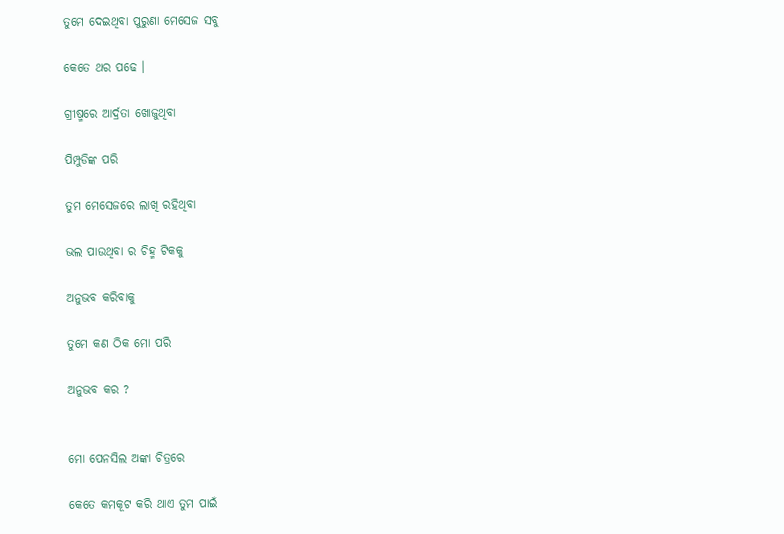ତୁମେ ଦେଇଥିବା ପୁରୁଣା ମେସେଜ ସବୁ

କେତେ ଥର ପଢେ ।

ଗ୍ରୀଷ୍ମରେ ଆର୍ଦ୍ରତା ଖୋଜୁଥିବା

ପିମ୍ପୁଡିଙ୍କ ପରି

ତୁମ ମେସେଜରେ ଲାଖି ରହିଥିବା

ଭଲ ପାଉଥିବା ର ଚିହ୍ମ ଟିକକୁ

ଅନୁଭବ କରିବାକୁ

ତୁମେ କଣ ଠିକ ମୋ ପରି

ଅନୁଭବ କର ?


ମୋ ପେନସିଲ ଅଙ୍କା ଚିତ୍ରରେ

କେତେ କମକୂଟ କରି ଥାଏ ତୁମ ପାଇଁ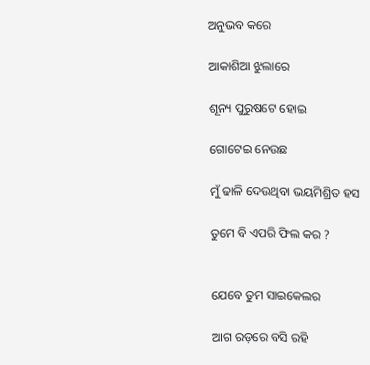ଅନୁଭବ କରେ

ଆକାଶିଆ ଝୁଲାରେ

ଶୂନ୍ୟ ପୁରୁଷଟେ ହୋଇ

ଗୋଟେଇ ନେଉଛ

ମୁଁ ଢାଳି ଦେଉଥିବା ଭୟମିଶ୍ରିତ ହସ

ତୁମେ ବି ଏପରି ଫିଲ କର ?


ଯେବେ ତୁମ ସାଇକେଲର

ଆଗ ରଡ଼ରେ ବସି ରହି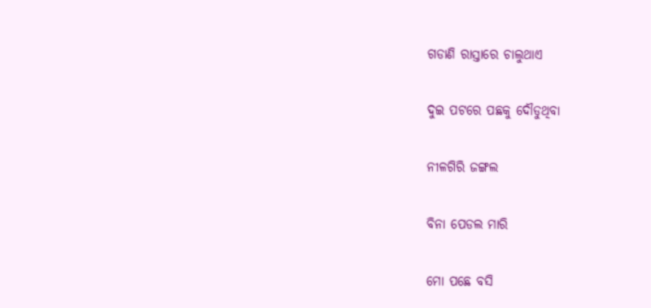ଗଡାଣି ରାସ୍ତାରେ ଚାଲୁଥାଏ

ଦୁଇ ପଟରେ ପଛକୁ ଦୌଡୁଥିବା

ନୀଳଗିରି ଜଙ୍ଗଲ

ବିନା ପେଡଲ ମାରି

ମୋ ପଛେ ବସି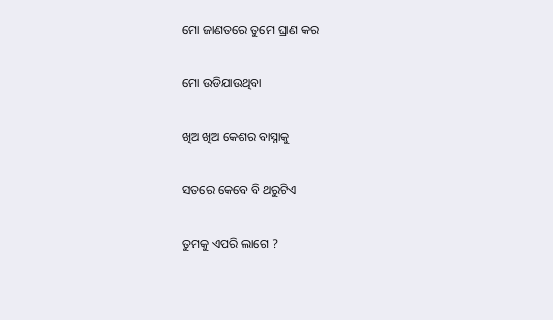ମୋ ଜାଣତରେ ତୁମେ ଘ୍ରାଣ କର

ମୋ ଉଡିଯାଉଥିବା

ଖିଅ ଖିଅ କେଶର ବାସ୍ନାକୁ

ସତରେ କେବେ ବି ଥରୁଟିଏ

ତୁମକୁ ଏପରି ଲାଗେ ?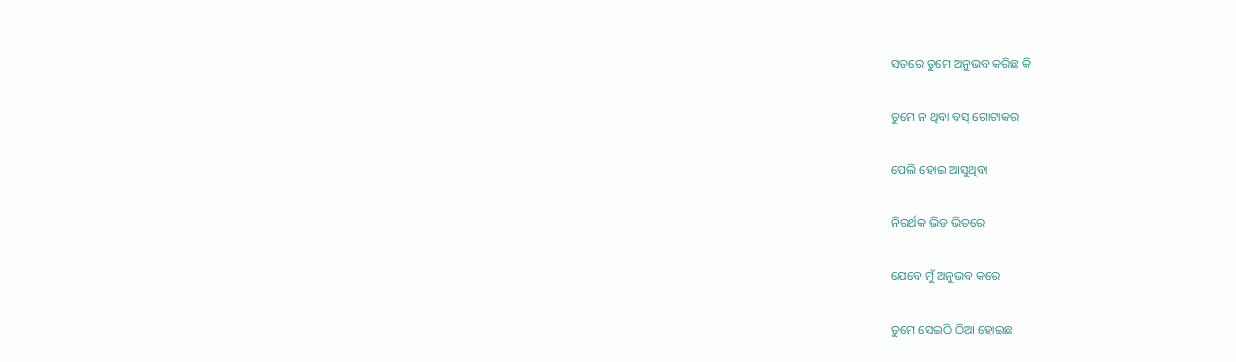ସତରେ ତୁମେ ଅନୁଭବ କରିଛ କି

ତୁମେ ନ ଥିବା ବସ୍ ଗୋଟାକର

ପେଲି ହୋଇ ଆସୁଥିବା

ନିରର୍ଥକ ଭିଡ ଭିତରେ

ଯେବେ ମୁଁ ଅନୁଭବ କରେ

ତୁମେ ସେଇଠି ଠିଆ ହୋଇଛ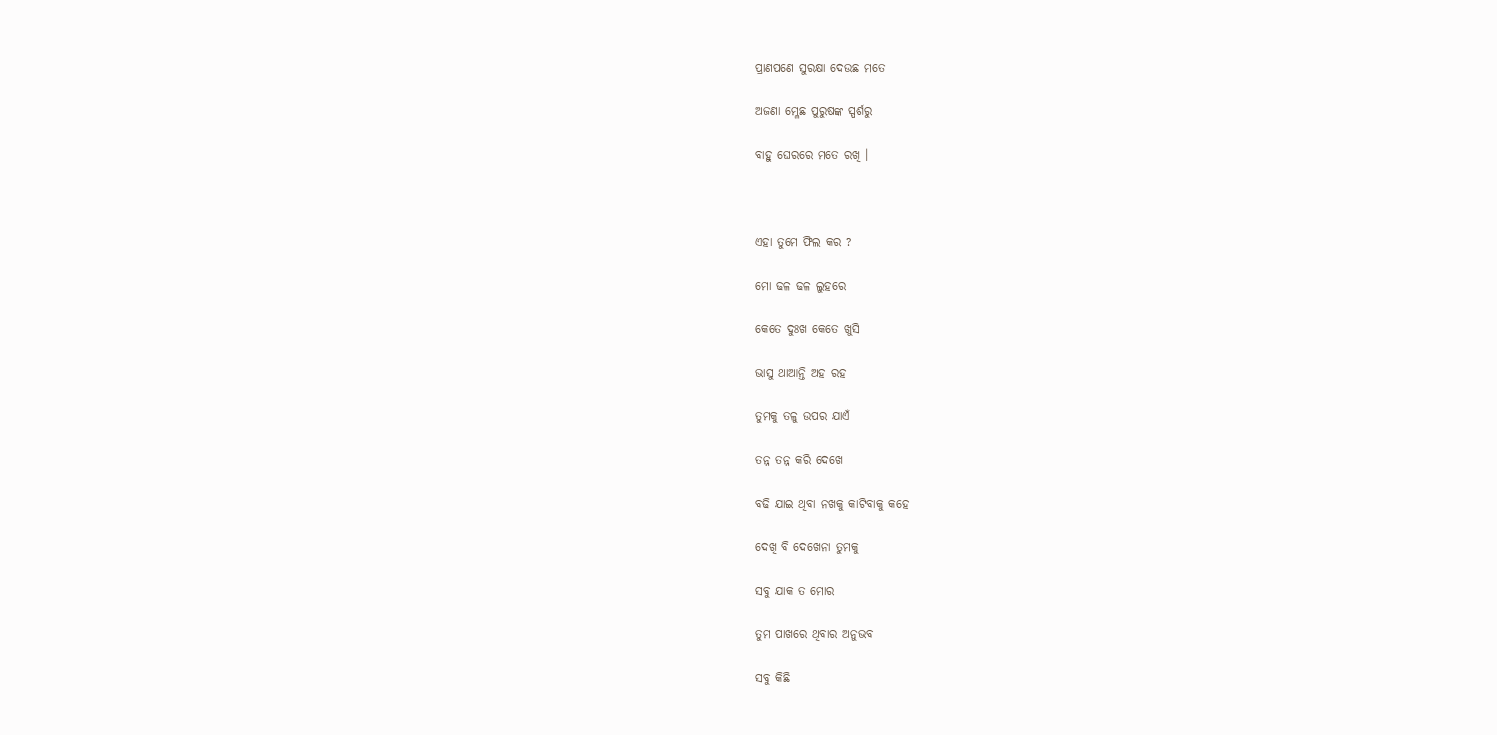ପ୍ରାଣପଣେ ସୁରକ୍ଷା ଦେଉଛ ମତେ

ଅଜଣା ମ୍ଳେଛ ପୁରୁଷଙ୍କ ସ୍ପର୍ଶରୁ

ବାହୁ ଘେରରେ ମତେ ରଖି ।



ଏହା ତୁମେ ଫିଲ କର ?

ମୋ ଢଳ ଢଳ ଲୁହରେ

କେତେ ଦୁଃଖ କେତେ ଖୁସି

ଭାସୁ ଥାଆନ୍ତି ଅହ ରହ

ତୁମକୁ ତଳୁ ଉପର ଯାଏଁ

ତନ୍ନ ତନ୍ନ କରି ଦେଖେ

ବଢି ଯାଇ ଥିବା ନଖକୁ କାଟିବାକୁ କହେ

ଦେଖି ବି ଦେଖେନା ତୁମକୁ

ସବୁ ଯାକ ତ ମୋର

ତୁମ ପାଖରେ ଥିବାର ଅନୁଭବ

ସବୁ କିଛି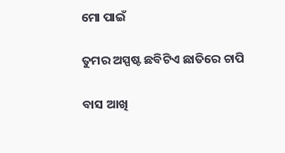ମୋ ପାଇଁ

ତୁମର ଅସ୍ପଷ୍ଟ ଛବିଟିଏ ଛାତିରେ ଚାପି

ବାସ ଆଖି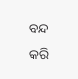ବନ୍ଦ କରି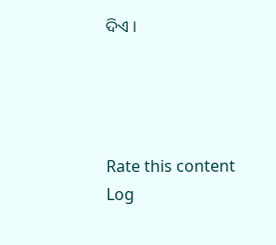ଦିଏ ।




Rate this content
Log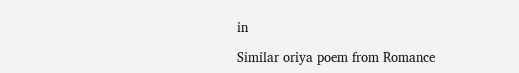in

Similar oriya poem from Romance